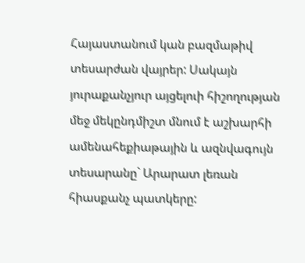Հայաստանում կան բազմաթիվ տեսարժան վայրեր: Սակայն յուրաքանչյուր այցելուի հիշողության մեջ մեկընդմիշտ մնում է աշխարհի ամենահեքիաթային և ազնվագույն տեսարանը` Արարատ լեռան հիասքանչ պատկերը: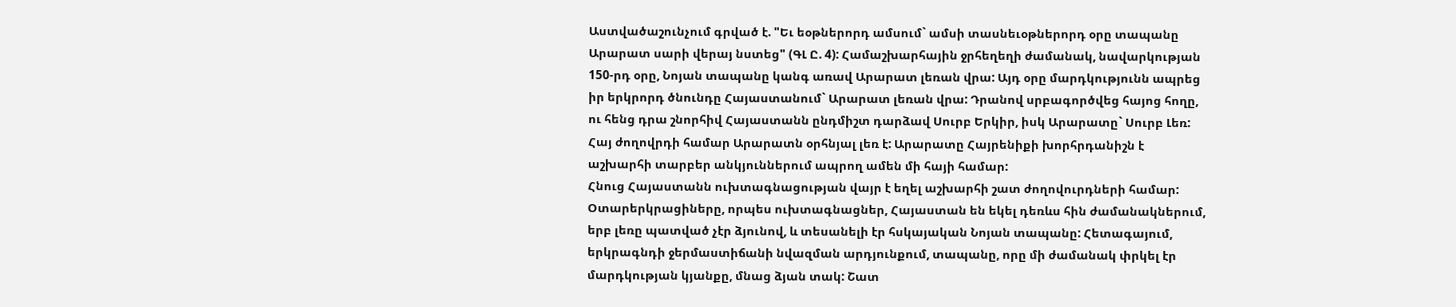Աստվածաշունչում գրված է. "Եւ եօթներորդ ամսում` ամսի տասնեւօթներորդ օրը տապանը Արարատ սարի վերայ նստեց" (ԳԼ Ը. 4): Համաշխարհային ջրհեղեղի ժամանակ, նավարկության 150-րդ օրը, Նոյան տապանը կանգ առավ Արարատ լեռան վրա: Այդ օրը մարդկությունն ապրեց իր երկրորդ ծնունդը Հայաստանում` Արարատ լեռան վրա: Դրանով սրբագործվեց հայոց հողը, ու հենց դրա շնորհիվ Հայաստանն ընդմիշտ դարձավ Սուրբ Երկիր, իսկ Արարատը` Սուրբ Լեռ:
Հայ ժողովրդի համար Արարատն օրհնյալ լեռ է: Արարատը Հայրենիքի խորհրդանիշն է աշխարհի տարբեր անկյուններում ապրող ամեն մի հայի համար:
Հնուց Հայաստանն ուխտագնացության վայր է եղել աշխարհի շատ ժողովուրդների համար: Օտարերկրացիները, որպես ուխտագնացներ, Հայաստան են եկել դեռևս հին ժամանակներում, երբ լեռը պատված չէր ձյունով, և տեսանելի էր հսկայական Նոյան տապանը: Հետագայում, երկրագնդի ջերմաստիճանի նվազման արդյունքում, տապանը, որը մի ժամանակ փրկել էր մարդկության կյանքը, մնաց ձյան տակ: Շատ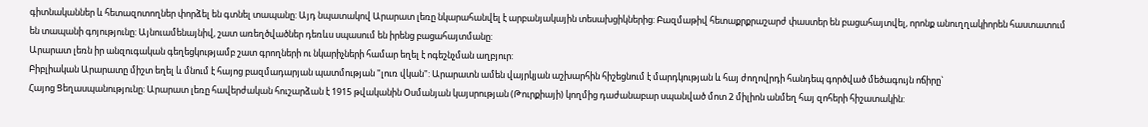գիտնականներ և հետազոտողներ փորձել են գտնել տապանը: Այդ նպատակով Արարատ լեռը նկարահանվել է արբանյակային տեսախցիկներից: Բազմաթիվ հետաքրքրաշարժ փաստեր են բացահայտվել, որոնք անուղղակիորեն հաստատում են տապանի գոյությունը: Այնուամենայնիվ, շատ առեղծվածներ դեռևս սպասում են իրենց բացահայտմանը:
Արարատ լեռն իր անզուգական գեղեցկությամբ շատ գրողների ու նկարիչների համար եղել է ոգեշնչման աղբյուր:
Բիբլիական Արարատը միշտ եղել և մնում է հայոց բազմադարյան պատմության "լուռ վկան": Արարատն ամեն վայրկյան աշխարհին հիշեցնում է մարդկության և հայ ժողովրդի հանդեպ գործված մեծագույն ոճիրը`
Հայոց Ցեղասպանությունը: Արարատ լեռը հավերժական հուշարձան է 1915 թվականին Օսմանյան կայսրության (Թուրքիայի) կողմից դաժանաբար սպանված մոտ 2 միլիոն անմեղ հայ զոհերի հիշատակին: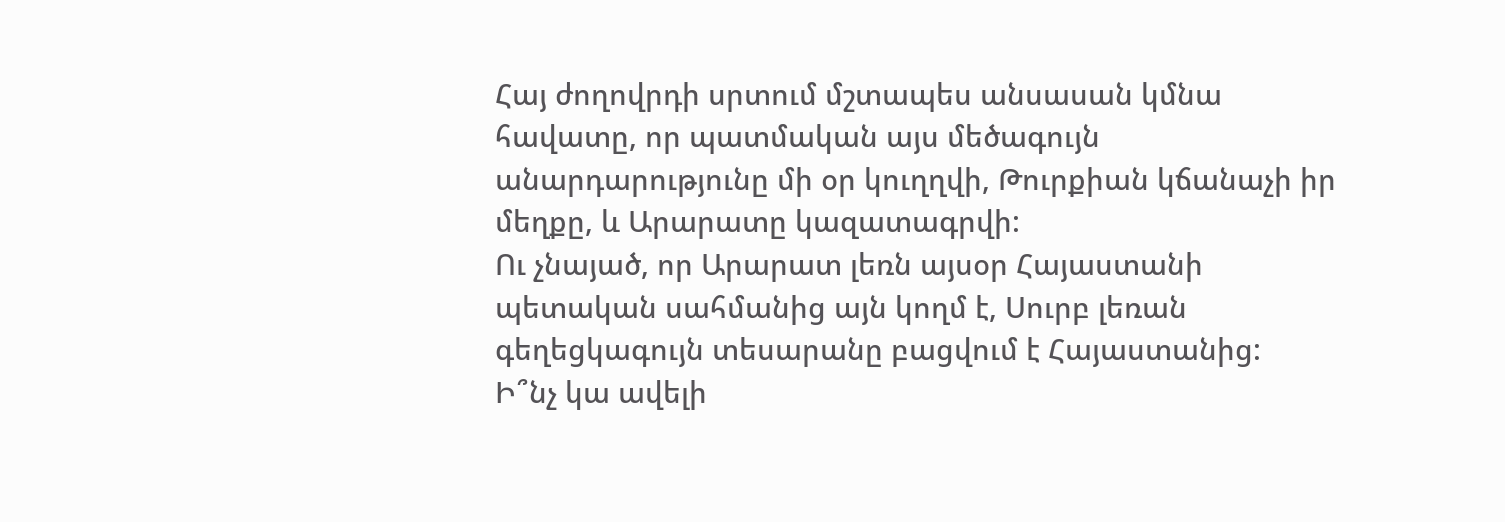Հայ ժողովրդի սրտում մշտապես անսասան կմնա հավատը, որ պատմական այս մեծագույն անարդարությունը մի օր կուղղվի, Թուրքիան կճանաչի իր մեղքը, և Արարատը կազատագրվի:
Ու չնայած, որ Արարատ լեռն այսօր Հայաստանի պետական սահմանից այն կողմ է, Սուրբ լեռան գեղեցկագույն տեսարանը բացվում է Հայաստանից:
Ի՞նչ կա ավելի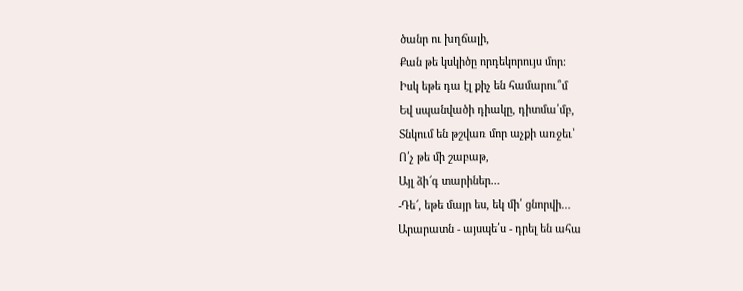ծանր ու խղճալի,
Քան թե կսկիծը որդեկորույս մոր:
Իսկ եթե դա էլ քիչ են համարու՞մ
Եվ սպանվածի դիակը, դիտմա՛մբ,
Տնկում են թշվառ մոր աչքի առջեւ՝
Ո՛չ թե մի շաբաթ,
Այլ ձի՜գ տարիներ…
-Դե՜, եթե մայր ես, եկ մի՛ ցնորվի…
Արարատն - այսպե՛ս - դրել են ահա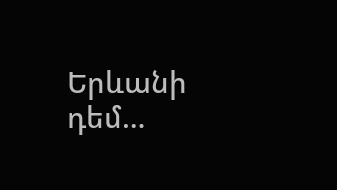Երևանի դեմ…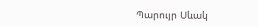Պարույր Սևակ